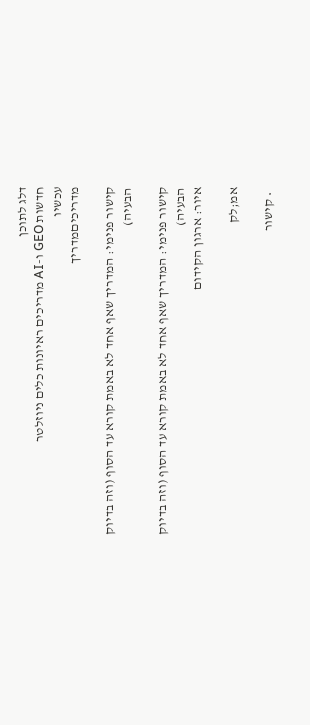דלג לתוכן
חדשות GEO ו-AI מדריכים ראיונות כלים ניוזלטר
עכשיו
מדריכיםמדריך

קישור פנימי: המדריך שאף אחד לא באמת קורא עד הסוף (וזה בדיוק הבעיה)

קישור פנימי: המדריך שאף אחד לא באמת קורא עד הסוף (וזה בדיוק הבעיה)
איור: ארגון הקידום

אמ;לק

  • קישור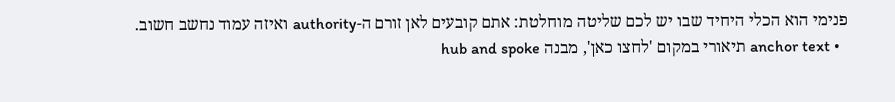פנימי הוא הכלי היחיד שבו יש לכם שליטה מוחלטת: אתם קובעים לאן זורם ה-authority ואיזה עמוד נחשב חשוב.
  • anchor text תיאורי במקום 'לחצו כאן', מבנה hub and spoke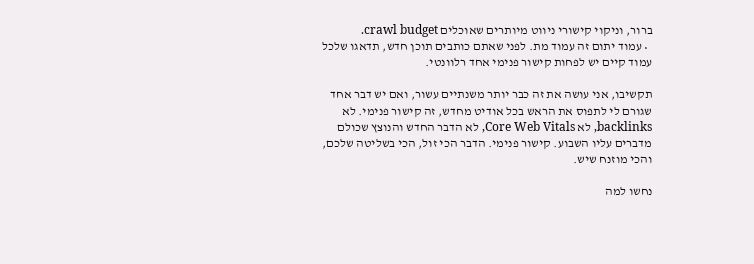ברור, וניקוי קישורי ניווט מיותרים שאוכלים crawl budget.
  • עמוד יתום זה עמוד מת. לפני שאתם כותבים תוכן חדש, תדאגו שלכל עמוד קיים יש לפחות קישור פנימי אחד רלוונטי.

תקשיבו, אני עושה את זה כבר יותר משנתיים עשור, ואם יש דבר אחד שגורם לי לתפוס את הראש בכל אודיט מחדש, זה קישור פנימי. לא backlinks, לא Core Web Vitals, לא הדבר החדש והנוצץ שכולם מדברים עליו השבוע. קישור פנימי. הדבר הכי זול, הכי בשליטה שלכם, והכי מוזנח שיש.

נחשו למה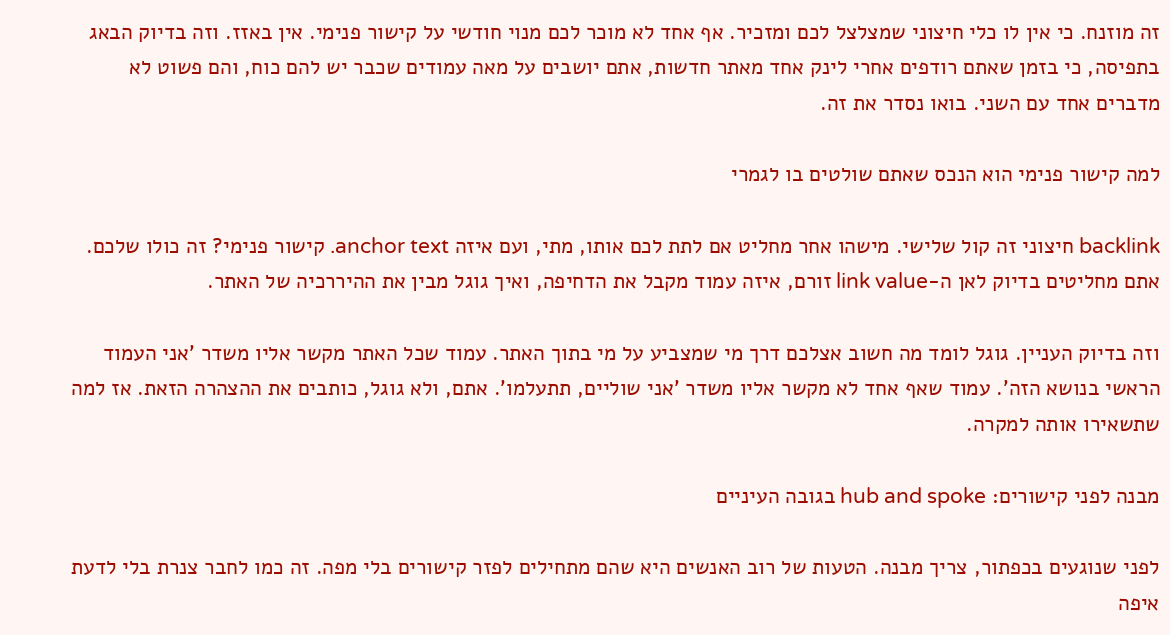זה מוזנח. כי אין לו כלי חיצוני שמצלצל לכם ומזכיר. אף אחד לא מוכר לכם מנוי חודשי על קישור פנימי. אין באזז. וזה בדיוק הבאג בתפיסה, כי בזמן שאתם רודפים אחרי לינק אחד מאתר חדשות, אתם יושבים על מאה עמודים שכבר יש להם כוח, והם פשוט לא מדברים אחד עם השני. בואו נסדר את זה.

למה קישור פנימי הוא הנכס שאתם שולטים בו לגמרי

backlink חיצוני זה קול שלישי. מישהו אחר מחליט אם לתת לכם אותו, מתי, ועם איזה anchor text. קישור פנימי? זה כולו שלכם. אתם מחליטים בדיוק לאן ה-link value זורם, איזה עמוד מקבל את הדחיפה, ואיך גוגל מבין את ההיררכיה של האתר.

וזה בדיוק העניין. גוגל לומד מה חשוב אצלכם דרך מי שמצביע על מי בתוך האתר. עמוד שכל האתר מקשר אליו משדר 'אני העמוד הראשי בנושא הזה'. עמוד שאף אחד לא מקשר אליו משדר 'אני שוליים, תתעלמו'. אתם, ולא גוגל, כותבים את ההצהרה הזאת. אז למה שתשאירו אותה למקרה.

מבנה לפני קישורים: hub and spoke בגובה העיניים

לפני שנוגעים בכפתור, צריך מבנה. הטעות של רוב האנשים היא שהם מתחילים לפזר קישורים בלי מפה. זה כמו לחבר צנרת בלי לדעת איפה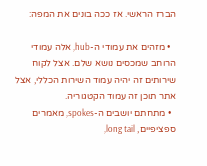הברז הראשי. אז ככה בונים את המפה:

  • מזהים את עמודי ה-hub, אלה עמודי הרוחב שמכסים נושא שלם. אצל לקוח שירותים זה יהיה עמוד השירות הכללי, אצל אתר תוכן זה עמוד הקטגוריה.
  • מתחתם יושבים ה-spokes, מאמרים ספציפיים, long tail,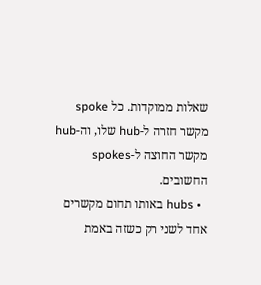שאלות ממוקדות. כל spoke מקשר חזרה ל-hub שלו, וה-hub מקשר החוצה ל-spokes החשובים.
  • hubs באותו תחום מקשרים אחד לשני רק כשזה באמת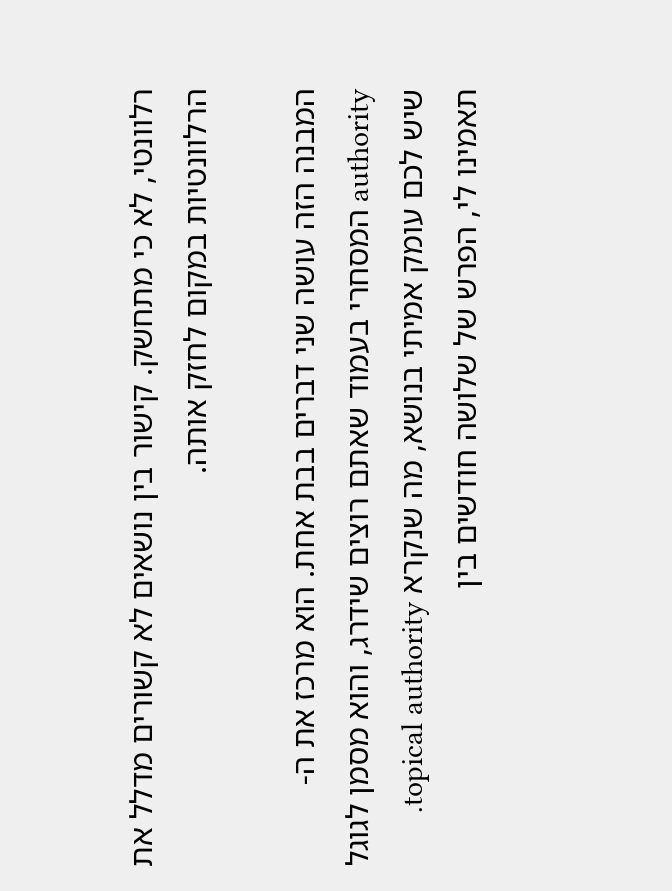רלוונטי, לא כי מתחשק. קישור בין נושאים לא קשורים מדלל את הרלוונטיות במקום לחזק אותה.

המבנה הזה עושה שני דברים בבת אחת. הוא מרכז את ה-authority המסחרי בעמוד שאתם רוצים שידרג, והוא מסמן לגוגל שיש לכם עומק אמיתי בנושא, מה שנקרא topical authority. תאמינו לי, הפרש של שלושה חודשים בין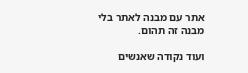אתר עם מבנה לאתר בלי מבנה זה תהום.

ועוד נקודה שאנשים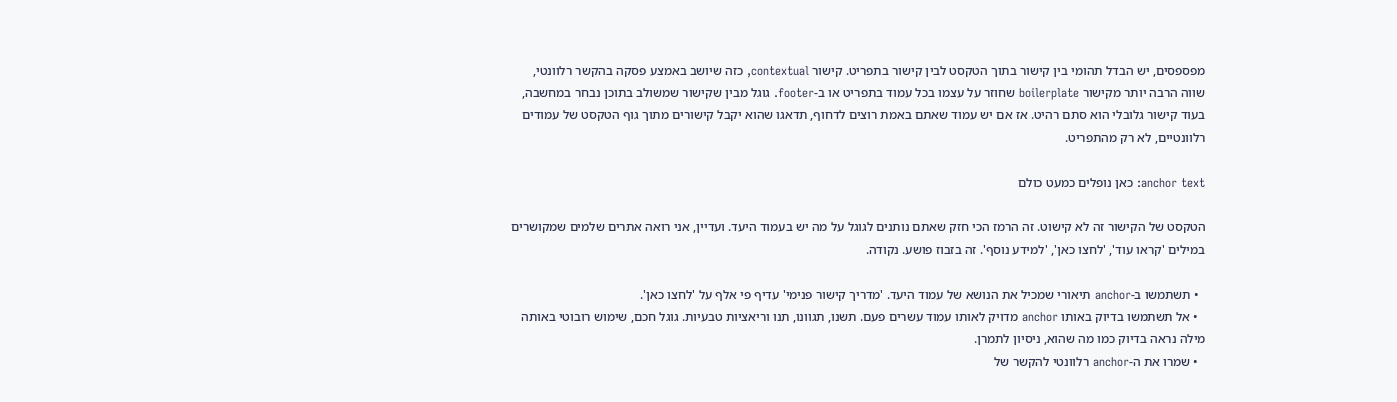מפספסים, יש הבדל תהומי בין קישור בתוך הטקסט לבין קישור בתפריט. קישור contextual, כזה שיושב באמצע פסקה בהקשר רלוונטי, שווה הרבה יותר מקישור boilerplate שחוזר על עצמו בכל עמוד בתפריט או ב-footer. גוגל מבין שקישור שמשולב בתוכן נבחר במחשבה, בעוד קישור גלובלי הוא סתם רהיט. אז אם יש עמוד שאתם באמת רוצים לדחוף, תדאגו שהוא יקבל קישורים מתוך גוף הטקסט של עמודים רלוונטיים, לא רק מהתפריט.

anchor text: כאן נופלים כמעט כולם

הטקסט של הקישור זה לא קישוט. זה הרמז הכי חזק שאתם נותנים לגוגל על מה יש בעמוד היעד. ועדיין, אני רואה אתרים שלמים שמקושרים במילים 'קראו עוד', 'לחצו כאן', 'למידע נוסף'. זה בזבוז פושע. נקודה.

  • תשתמשו ב-anchor תיאורי שמכיל את הנושא של עמוד היעד. 'מדריך קישור פנימי' עדיף פי אלף על 'לחצו כאן'.
  • אל תשתמשו בדיוק באותו anchor מדויק לאותו עמוד עשרים פעם. תשנו, תגוונו, תנו וריאציות טבעיות. גוגל חכם, שימוש רובוטי באותה מילה נראה בדיוק כמו מה שהוא, ניסיון לתמרן.
  • שמרו את ה-anchor רלוונטי להקשר של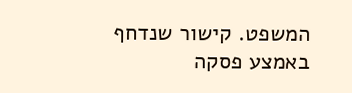המשפט. קישור שנדחף באמצע פסקה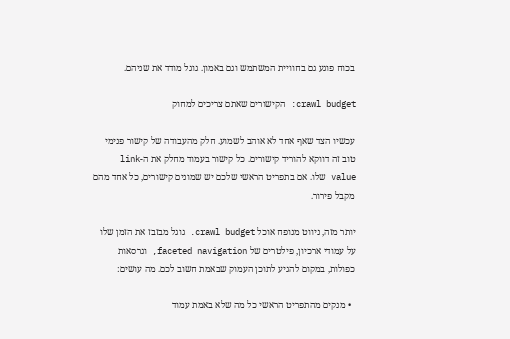בכוח פוגע גם בחוויית המשתמש וגם באמון. גוגל מודד את שניהם.

crawl budget: הקישורים שאתם צריכים למחוק

עכשיו הצד שאף אחד לא אוהב לשמוע. חלק מהעבודה של קישור פנימי טוב זה דווקא להוריד קישורים. כל קישור בעמוד מחלק את ה-link value שלו. אם בתפריט הראשי שלכם יש שמונים קישורים, כל אחד מהם מקבל פירור.

יותר מזה, ניווט מנופח אוכל crawl budget. גוגל מבזבז את הזמן שלו על עמודי ארכיון, פילטרים של faceted navigation, וגרסאות כפולות, במקום להגיע לתוכן העמוק שבאמת חשוב לכם. מה עושים:

  • מנקים מהתפריט הראשי כל מה שלא באמת עמוד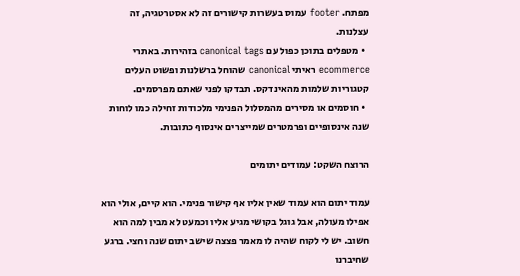מפתח. footer עמוס בעשרות קישורים זה לא אסטרטגיה, זה עצלנות.
  • מטפלים בתוכן כפול עם canonical tags בזהירות. באתרי ecommerce ראיתי canonical שהוחל ברשלנות ופשוט העלים קטגוריות שלמות מהאינדקס. תבדקו לפני שאתם מפרסמים.
  • חוסמים או מסירים מהמסלול הפנימי מלכודות זחילה כמו לוחות שנה אינסופיים ופרמטרים שמייצרים אינסוף כתובות.

הרוצח השקט: עמודים יתומים

עמוד יתום הוא עמוד שאין אליו אף קישור פנימי. הוא קיים, אולי הוא אפילו מעולה, אבל גוגל בקושי מגיע אליו וכמעט לא מבין למה הוא חשוב. יש לי לקוח שהיה לו מאמר פצצה שישב יתום שנה וחצי. ברגע שחיברנו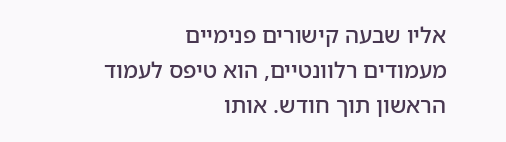אליו שבעה קישורים פנימיים מעמודים רלוונטיים, הוא טיפס לעמוד הראשון תוך חודש. אותו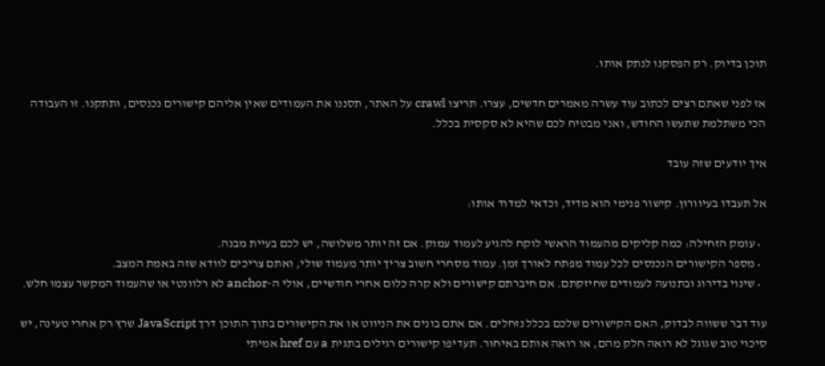תוכן בדיוק. רק הפסקנו לנתק אותו.

אז לפני שאתם רצים לכתוב עוד עשרה מאמרים חדשים, עצרו. תריצו crawl על האתר, תסננו את העמודים שאין אליהם קישורים נכנסים, ותתקנו. זו העבודה הכי משתלמת שתעשו החודש, ואני מבטיח לכם שהיא לא סקסית בכלל.

איך יודעים שזה עובד

אל תעבדו בעיוורון. קישור פנימי הוא מדיד, וכדאי למדוד אותו:

  • עומק הזחילה: כמה קליקים מהעמוד הראשי לוקח להגיע לעמוד עמוק. אם זה יותר משלושה, יש לכם בעיית מבנה.
  • מספר הקישורים הנכנסים לכל עמוד מפתח לאורך זמן. עמוד מסחרי חשוב צריך יותר מעמוד שולי, ואתם צריכים לוודא שזה באמת המצב.
  • שינוי בדירוג ובתנועה לעמודים שחיזקתם. אם חיברתם קישורים ולא קרה כלום אחרי חודשיים, אולי ה-anchor לא רלוונטי או שהעמוד המקשר עצמו חלש.

עוד דבר ששווה לבדוק, האם הקישורים שלכם בכלל נזחלים. אם אתם בונים את הניווט או את הקישורים בתוך התוכן דרך JavaScript שרץ רק אחרי טעינה, יש סיכוי טוב שגוגל לא רואה חלק מהם, או רואה אותם באיחור. תעדיפו קישורים רגילים בתגית a עם href אמיתי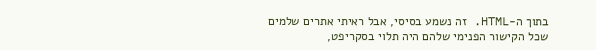בתוך ה-HTML. זה נשמע בסיסי, אבל ראיתי אתרים שלמים שכל הקישור הפנימי שלהם היה תלוי בסקריפט,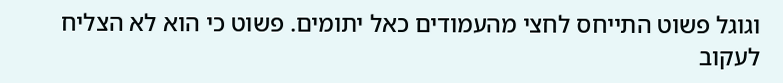וגוגל פשוט התייחס לחצי מהעמודים כאל יתומים. פשוט כי הוא לא הצליח לעקוב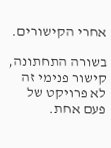אחרי הקישורים.

בשורה התחתונה, קישור פנימי זה לא פרויקט של פעם אחת.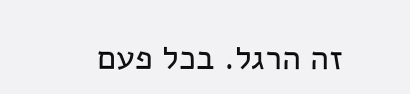זה הרגל. בכל פעם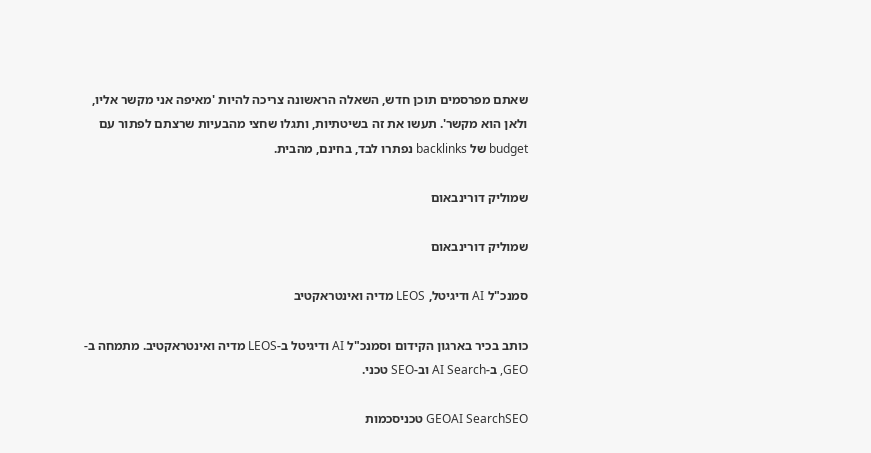שאתם מפרסמים תוכן חדש, השאלה הראשונה צריכה להיות 'מאיפה אני מקשר אליו, ולאן הוא מקשר'. תעשו את זה בשיטתיות, ותגלו שחצי מהבעיות שרצתם לפתור עם budget של backlinks נפתרו לבד, בחינם, מהבית.

שמוליק דורינבאום

שמוליק דורינבאום

סמנכ"ל AI ודיגיטל, LEOS מדיה ואינטראקטיב

כותב בכיר בארגון הקידום וסמנכ"ל AI ודיגיטל ב-LEOS מדיה ואינטראקטיב. מתמחה ב-GEO, ב-AI Search וב-SEO טכני.

GEOAI SearchSEO טכניסכמות